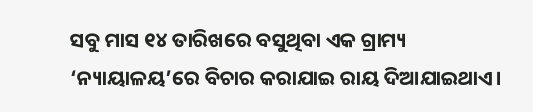ସବୁ ମାସ ୧୪ ତାରିଖରେ ବସୁଥିବା ଏକ ଗ୍ରାମ୍ୟ ‘ନ୍ୟାୟାଳୟ’ରେ ବିଚାର କରାଯାଇ ରାୟ ଦିଆଯାଇଥାଏ।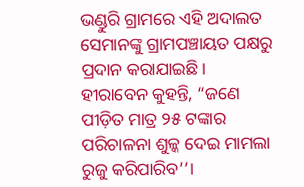ଭଣ୍ଡୁରି ଗ୍ରାମରେ ଏହି ଅଦାଲତ ସେମାନଙ୍କୁ ଗ୍ରାମପଞ୍ଚାୟତ ପକ୍ଷରୁ ପ୍ରଦାନ କରାଯାଇଛି।
ହୀରାବେନ କୁହନ୍ତି, “ଜଣେ ପୀଡ଼ିତ ମାତ୍ର ୨୫ ଟଙ୍କାର ପରିଚାଳନା ଶୁଳ୍କ ଦେଇ ମାମଲା ରୁଜୁ କରିପାରିବ’’।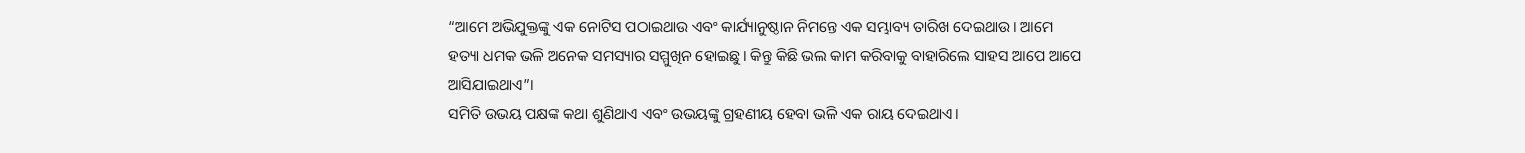“ଆମେ ଅଭିଯୁକ୍ତଙ୍କୁ ଏକ ନୋଟିସ ପଠାଇଥାଉ ଏବଂ କାର୍ଯ୍ୟାନୁଷ୍ଠାନ ନିମନ୍ତେ ଏକ ସମ୍ଭାବ୍ୟ ତାରିଖ ଦେଇଥାଉ। ଆମେ ହତ୍ୟା ଧମକ ଭଳି ଅନେକ ସମସ୍ୟାର ସମ୍ମୁଖିନ ହୋଇଛୁ। କିନ୍ତୁ କିଛି ଭଲ କାମ କରିବାକୁ ବାହାରିଲେ ସାହସ ଆପେ ଆପେ ଆସିଯାଇଥାଏ”।
ସମିତି ଉଭୟ ପକ୍ଷଙ୍କ କଥା ଶୁଣିଥାଏ ଏବଂ ଉଭୟଙ୍କୁ ଗ୍ରହଣୀୟ ହେବା ଭଳି ଏକ ରାୟ ଦେଇଥାଏ।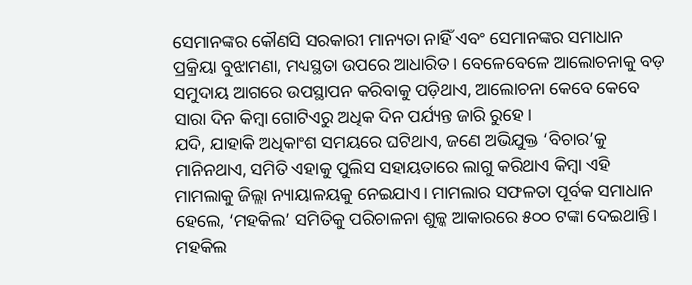ସେମାନଙ୍କର କୌଣସି ସରକାରୀ ମାନ୍ୟତା ନାହିଁ ଏବଂ ସେମାନଙ୍କର ସମାଧାନ ପ୍ରକ୍ରିୟା ବୁଝାମଣା, ମଧ୍ୟସ୍ଥତା ଉପରେ ଆଧାରିତ। ବେଳେବେଳେ ଆଲୋଚନାକୁ ବଡ଼ ସମୁଦାୟ ଆଗରେ ଉପସ୍ଥାପନ କରିବାକୁ ପଡ଼ିଥାଏ, ଆଲୋଚନା କେବେ କେବେ ସାରା ଦିନ କିମ୍ବା ଗୋଟିଏରୁ ଅଧିକ ଦିନ ପର୍ଯ୍ୟନ୍ତ ଜାରି ରୁହେ।
ଯଦି, ଯାହାକି ଅଧିକାଂଶ ସମୟରେ ଘଟିଥାଏ, ଜଣେ ଅଭିଯୁକ୍ତ ‘ବିଚାର’କୁ ମାନିନଥାଏ, ସମିତି ଏହାକୁ ପୁଲିସ ସହାୟତାରେ ଲାଗୁ କରିଥାଏ କିମ୍ବା ଏହି ମାମଲାକୁ ଜିଲ୍ଲା ନ୍ୟାୟାଳୟକୁ ନେଇଯାଏ। ମାମଲାର ସଫଳତା ପୂର୍ବକ ସମାଧାନ ହେଲେ, ‘ମହକିଲ’ ସମିତିକୁ ପରିଚାଳନା ଶୁଳ୍କ ଆକାରରେ ୫୦୦ ଟଙ୍କା ଦେଇଥାନ୍ତି। ମହକିଲ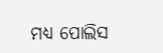ମଧ୍ୟ ପୋଲିସ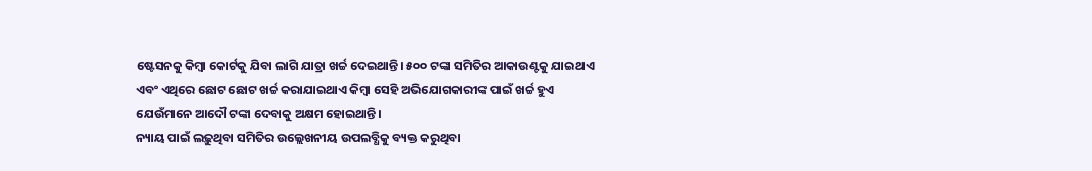ଷ୍ଟେସନକୁ କିମ୍ବା କୋର୍ଟକୁ ଯିବା ଲାଗି ଯାତ୍ରା ଖର୍ଚ୍ଚ ଦେଇଥାନ୍ତି। ୫୦୦ ଟଙ୍କା ସମିତିର ଆକାଉଣ୍ଟକୁ ଯାଇଥାଏ ଏବଂ ଏଥିରେ ଛୋଟ ଛୋଟ ଖର୍ଚ୍ଚ କରାଯାଇଥାଏ କିମ୍ବା ସେହି ଅଭିଯୋଗକାରୀଙ୍କ ପାଇଁ ଖର୍ଚ୍ଚ ହୁଏ ଯେଉଁମାନେ ଆଦୌ ଟଙ୍କା ଦେବାକୁ ଅକ୍ଷମ ହୋଇଥାନ୍ତି।
ନ୍ୟାୟ ପାଇଁ ଲଢ଼ୁଥିବା ସମିତିର ଉଲ୍ଲେଖନୀୟ ଉପଲବ୍ଧିକୁ ବ୍ୟକ୍ତ କରୁଥିବା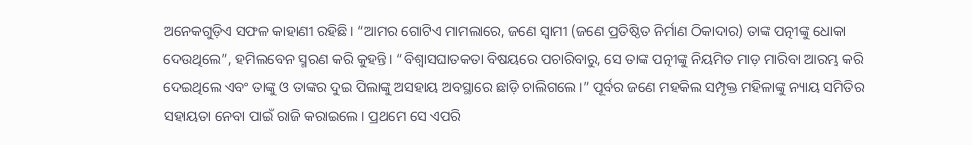ଅନେକଗୁଡ଼ିଏ ସଫଳ କାହାଣୀ ରହିଛି। “ଆମର ଗୋଟିଏ ମାମଲାରେ, ଜଣେ ସ୍ୱାମୀ (ଜଣେ ପ୍ରତିଷ୍ଠିତ ନିର୍ମାଣ ଠିକାଦାର) ତାଙ୍କ ପତ୍ନୀଙ୍କୁ ଧୋକା ଦେଉଥିଲେ”, ହମିଲବେନ ସ୍ମରଣ କରି କୁହନ୍ତି। “ବିଶ୍ୱାସଘାତକତା ବିଷୟରେ ପଚାରିବାରୁ, ସେ ତାଙ୍କ ପତ୍ନୀଙ୍କୁ ନିୟମିତ ମାଡ଼ ମାରିବା ଆରମ୍ଭ କରି ଦେଇଥିଲେ ଏବଂ ତାଙ୍କୁ ଓ ତାଙ୍କର ଦୁଇ ପିଲାଙ୍କୁ ଅସହାୟ ଅବସ୍ଥାରେ ଛାଡ଼ି ଚାଲିଗଲେ।” ପୂର୍ବର ଜଣେ ମହକିଲ ସମ୍ପୃକ୍ତ ମହିଳାଙ୍କୁ ନ୍ୟାୟ ସମିତିର ସହାୟତା ନେବା ପାଇଁ ରାଜି କରାଇଲେ। ପ୍ରଥମେ ସେ ଏପରି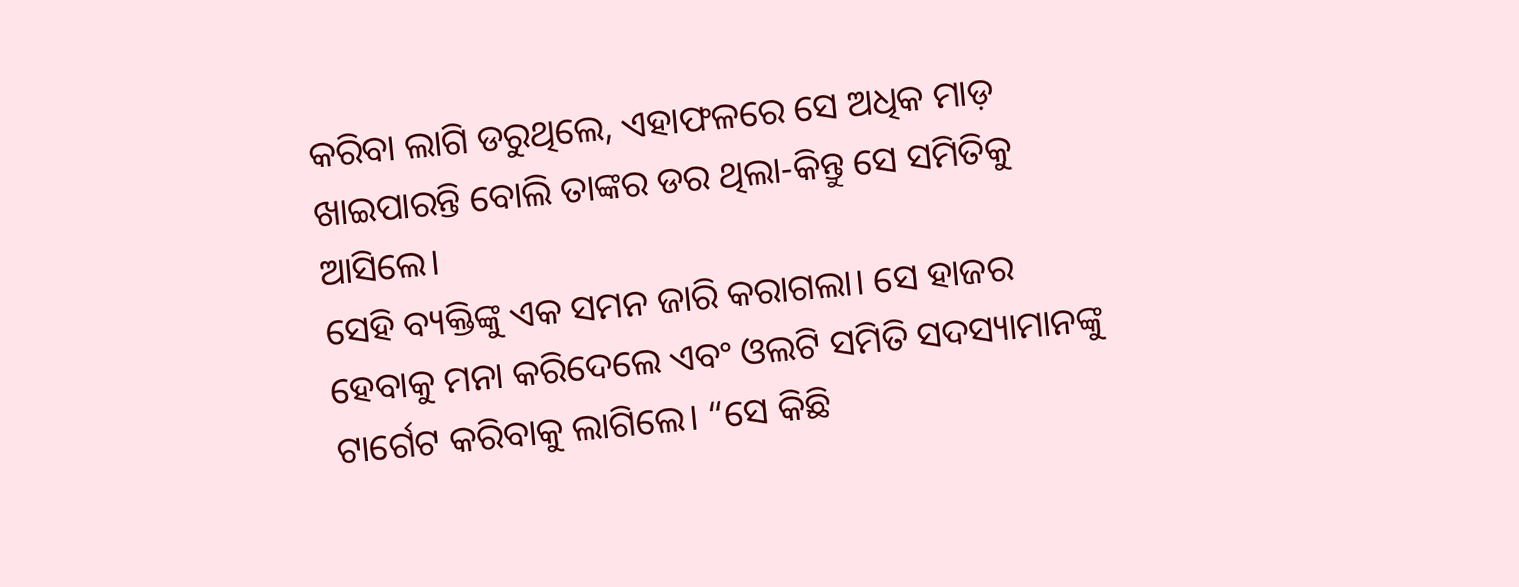କରିବା ଲାଗି ଡରୁଥିଲେ, ଏହାଫଳରେ ସେ ଅଧିକ ମାଡ଼ ଖାଇପାରନ୍ତି ବୋଲି ତାଙ୍କର ଡର ଥିଲା-କିନ୍ତୁ ସେ ସମିତିକୁ ଆସିଲେ।
ସେହି ବ୍ୟକ୍ତିଙ୍କୁ ଏକ ସମନ ଜାରି କରାଗଲା। ସେ ହାଜର ହେବାକୁ ମନା କରିଦେଲେ ଏବଂ ଓଲଟି ସମିତି ସଦସ୍ୟାମାନଙ୍କୁ ଟାର୍ଗେଟ କରିବାକୁ ଲାଗିଲେ। “ସେ କିଛି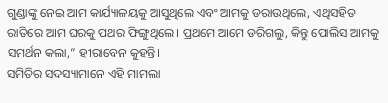ଗୁଣ୍ଡାଙ୍କୁ ନେଇ ଆମ କାର୍ଯ୍ୟାଳୟକୁ ଆସୁଥିଲେ ଏବଂ ଆମକୁ ଡରାଉଥିଲେ, ଏଥିସହିତ ରାତିରେ ଆମ ଘରକୁ ପଥର ଫିଙ୍ଗୁଥିଲେ। ପ୍ରଥମେ ଆମେ ଡରିଗଲୁ, କିନ୍ତୁ ପୋଲିସ ଆମକୁ ସମର୍ଥନ କଲା,” ହୀରାବେନ କୁହନ୍ତି।
ସମିତିର ସଦସ୍ୟାମାନେ ଏହି ମାମଲା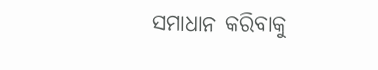ସମାଧାନ କରିବାକୁ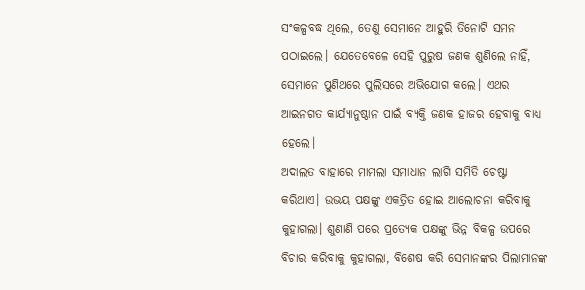ସଂକଳ୍ପବଦ୍ଧ ଥିଲେ, ତେଣୁ ସେମାନେ ଆହୁରି ତିନୋଟି ସମନ ପଠାଇଲେ। ଯେତେବେଳେ ସେହି ପୁରୁଷ ଜଣକ ଶୁଣିଲେ ନାହିଁ, ସେମାନେ ପୁଣିଥରେ ପୁଲିସରେ ଅଭିଯୋଗ କଲେ। ଏଥର ଆଇନଗତ କାର୍ଯ୍ୟାନୁଷ୍ଠାନ ପାଇଁ ବ୍ୟକ୍ତି ଜଣକ ହାଜର ହେବାକୁ ବାଧ୍ୟ ହେଲେ।
ଅଦାଲତ ବାହାରେ ମାମଲା ସମାଧାନ ଲାଗି ସମିତି ଚେଷ୍ଟା କରିଥାଏ। ଉଭୟ ପକ୍ଷଙ୍କୁ ଏକତ୍ରିତ ହୋଇ ଆଲୋଚନା କରିବାକୁ କୁହାଗଲା। ଶୁଣାଣି ପରେ ପ୍ରତ୍ୟେକ ପକ୍ଷଙ୍କୁ ଭିନ୍ନ ବିକଳ୍ପ ଉପରେ ବିଚାର କରିବାକୁ କୁହାଗଲା, ବିଶେଷ କରି ସେମାନଙ୍କର ପିଲାମାନଙ୍କ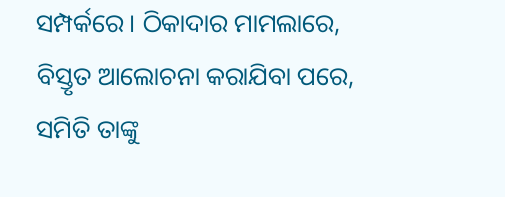ସମ୍ପର୍କରେ। ଠିକାଦାର ମାମଲାରେ, ବିସ୍ତୃତ ଆଲୋଚନା କରାଯିବା ପରେ, ସମିତି ତାଙ୍କୁ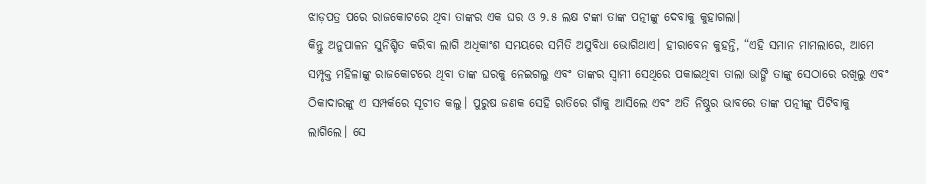ଝାଡ଼ପତ୍ର ପରେ ରାଜକୋଟରେ ଥିବା ତାଙ୍କର ଏକ ଘର ଓ ୨.୫ ଲକ୍ଷ ଟଙ୍କା ତାଙ୍କ ପତ୍ନୀଙ୍କୁ ଦେବାକୁ କୁହାଗଲା।
କିନ୍ତୁ ଅନୁପାଳନ ସୁନିଶ୍ଚିତ କରିବା ଲାଗି ଅଧିକାଂଶ ସମୟରେ ସମିତି ଅସୁବିଧା ଭୋଗିଥାଏ। ହୀରାବେନ କୁହନ୍ତି, “ଏହି ସମାନ ମାମଲାରେ, ଆମେ ସମ୍ପୃକ୍ତ ମହିଳାଙ୍କୁ ରାଜକୋଟରେ ଥିବା ତାଙ୍କ ଘରକୁ ନେଇଗଲୁ ଏବଂ ତାଙ୍କର ସ୍ୱାମୀ ସେଥିରେ ପକାଇଥିବା ତାଲା ଭାଙ୍ଗି ତାଙ୍କୁ ସେଠାରେ ରଖିଲୁ ଏବଂ ଠିକାଦାରଙ୍କୁ ଏ ସମ୍ପର୍କରେ ସୂଚୀତ କଲୁ। ପୁରୁଷ ଜଣକ ସେହି ରାତିରେ ଗାଁକୁ ଆସିଲେ ଏବଂ ଅତି ନିଷ୍ଠୁର ଭାବରେ ତାଙ୍କ ପତ୍ନୀଙ୍କୁ ପିଟିବାକୁ ଲାଗିଲେ। ସେ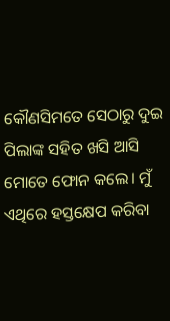କୌଣସିମତେ ସେଠାରୁ ଦୁଇ ପିଲାଙ୍କ ସହିତ ଖସି ଆସି ମୋତେ ଫୋନ କଲେ। ମୁଁ ଏଥିରେ ହସ୍ତକ୍ଷେପ କରିବା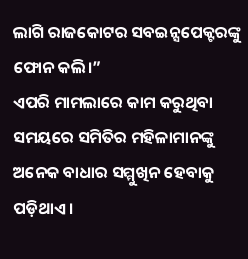ଲାଗି ରାଜକୋଟର ସବଇନ୍ସପେକ୍ଟରଙ୍କୁ ଫୋନ କଲି।”
ଏପରି ମାମଲାରେ କାମ କରୁଥିବା ସମୟରେ ସମିତିର ମହିଳାମାନଙ୍କୁ ଅନେକ ବାଧାର ସମ୍ମୁଖିନ ହେବାକୁ ପଡ଼ିଥାଏ।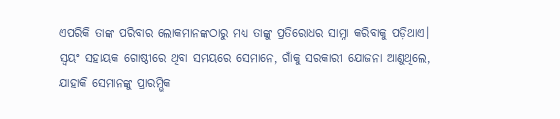ଏପରିକି ତାଙ୍କ ପରିବାର ଲୋକମାନଙ୍କଠାରୁ ମଧ୍ୟ ତାଙ୍କୁ ପ୍ରତିରୋଧର ସାମ୍ନା କରିବାକୁ ପଡ଼ିଥାଏ। ସ୍ୱୟଂ ସହାୟକ ଗୋଷ୍ଠୀରେ ଥିବା ସମୟରେ ସେମାନେ, ଗାଁକୁ ସରକାରୀ ଯୋଜନା ଆଣୁଥିଲେ, ଯାହାକି ସେମାନଙ୍କୁ ପ୍ରାରମ୍ଭିକ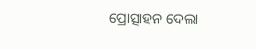ପ୍ରୋତ୍ସାହନ ଦେଲା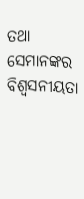ତଥା ସେମାନଙ୍କର ବିଶ୍ୱସନୀୟତା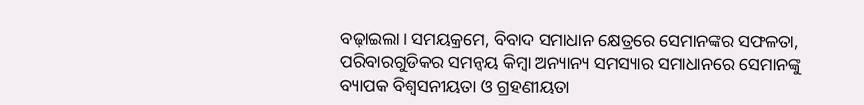ବଢ଼ାଇଲା। ସମୟକ୍ରମେ, ବିବାଦ ସମାଧାନ କ୍ଷେତ୍ରରେ ସେମାନଙ୍କର ସଫଳତା, ପରିବାରଗୁଡିକର ସମନ୍ୱୟ କିମ୍ବା ଅନ୍ୟାନ୍ୟ ସମସ୍ୟାର ସମାଧାନରେ ସେମାନଙ୍କୁ ବ୍ୟାପକ ବିଶ୍ୱସନୀୟତା ଓ ଗ୍ରହଣୀୟତା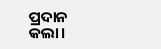ପ୍ରଦାନ କଲା।